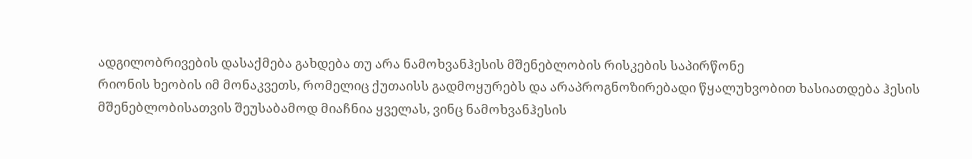ადგილობრივების დასაქმება გახდება თუ არა ნამოხვანჰესის მშენებლობის რისკების საპირწონე
რიონის ხეობის იმ მონაკვეთს, რომელიც ქუთაისს გადმოყურებს და არაპროგნოზირებადი წყალუხვობით ხასიათდება ჰესის მშენებლობისათვის შეუსაბამოდ მიაჩნია ყველას, ვინც ნამოხვანჰესის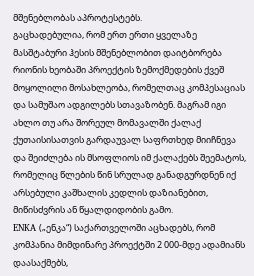მშენებლობას აპროტესტებს.
გაცხადებულია, რომ ერთ ერთი ყველაზე მასშტაბური ჰესის მშენებლობით დაიტბორება რიონის ხეობაში პროექტის ზემოქმედების ქვეშ მოყოლილი მოსახლეობა, რომელთაც კომპესაციას და სამუშაო ადგილებს სთავაზობენ. მაგრამ იგი ახლო თუ არა შორეულ მომავალში ქალაქ ქუთაისისათვის გარდაუვალ საფრთხედ მიიჩნევა და შეიძლება ის მსოფლიოს იმ ქალაქებს შეემატოს, რომელიც წლების წინ სრულად განადგურდნენ იქ არსებული კაშხალის კედლის დაზიანებით, მიწისძვრის ან წყალდიდობის გამო.
ENKA („ენკა“) საქართველოში აცხადებს, რომ კომპანია მიმდინარე პროექტში 2 000-მდე ადამიანს დაასაქმებს,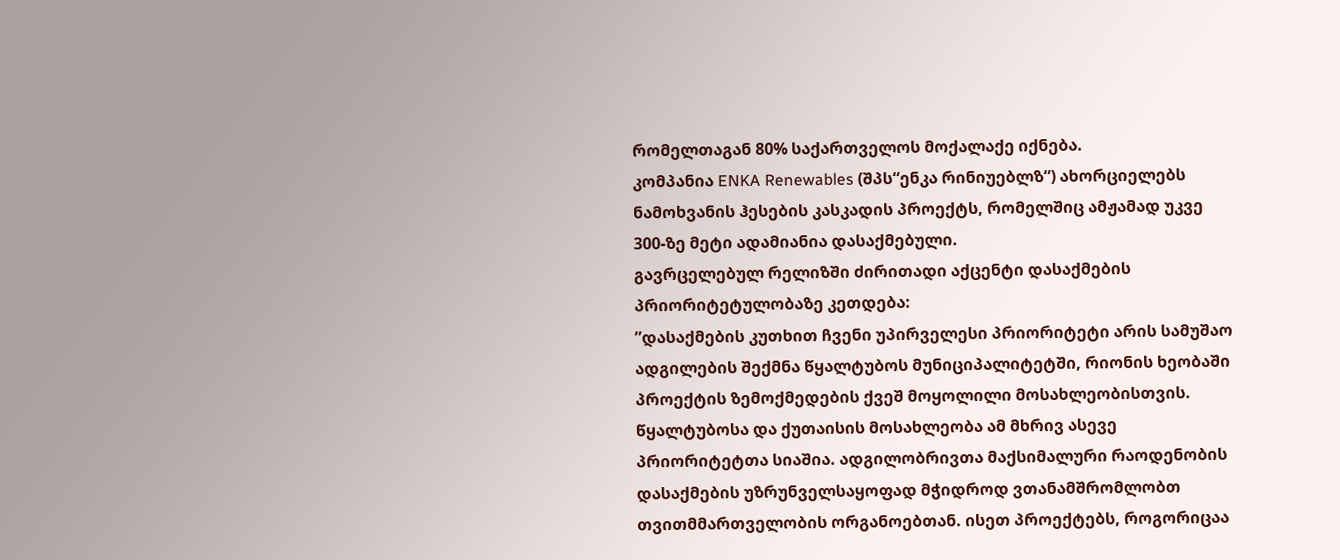რომელთაგან 80% საქართველოს მოქალაქე იქნება.
კომპანია ENKA Renewables (შპს“ენკა რინიუებლზ“) ახორციელებს ნამოხვანის ჰესების კასკადის პროექტს, რომელშიც ამჟამად უკვე 300-ზე მეტი ადამიანია დასაქმებული.
გავრცელებულ რელიზში ძირითადი აქცენტი დასაქმების პრიორიტეტულობაზე კეთდება:
”დასაქმების კუთხით ჩვენი უპირველესი პრიორიტეტი არის სამუშაო ადგილების შექმნა წყალტუბოს მუნიციპალიტეტში, რიონის ხეობაში პროექტის ზემოქმედების ქვეშ მოყოლილი მოსახლეობისთვის. წყალტუბოსა და ქუთაისის მოსახლეობა ამ მხრივ ასევე პრიორიტეტთა სიაშია. ადგილობრივთა მაქსიმალური რაოდენობის დასაქმების უზრუნველსაყოფად მჭიდროდ ვთანამშრომლობთ თვითმმართველობის ორგანოებთან. ისეთ პროექტებს, როგორიცაა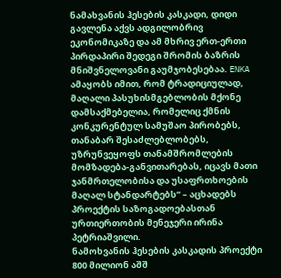ნამახვანის ჰესების კასკადი, დიდი გავლენა აქვს ადგილობრივ ეკონომიკაზე და ამ მხრივ ერთ-ერთი პირდაპირი შედეგი შრომის ბაზრის მნიშვნელოვანი გაუმჯობესებაა. ENKA ამაყობს იმით, რომ ტრადიციულად, მაღალი პასუხისმგებლობის მქონე დამსაქმებელია, რომელიც ქმნის კონკურენტულ სამუშაო პირობებს, თანაბარ შესაძლებლობებს, უზრუნვეყოფს თანამშრომლების მომზადება-განვითარებას, იცავს მათი ჯანმრთელობისა და უსაფრთხოების მაღალ სტანდარტებს” – აცხადებს პროექტის საზოგადოებასთან ურთიერთობის მენეჯერი ირინა პეტრიაშვილი.
ნამოხვანის ჰესების კასკადის პროექტი 800 მილიონ აშშ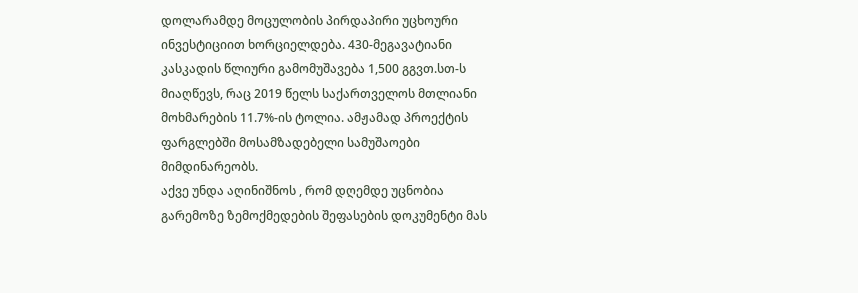დოლარამდე მოცულობის პირდაპირი უცხოური ინვესტიციით ხორციელდება. 430-მეგავატიანი კასკადის წლიური გამომუშავება 1,500 გგვთ.სთ-ს მიაღწევს, რაც 2019 წელს საქართველოს მთლიანი მოხმარების 11.7%-ის ტოლია. ამჟამად პროექტის ფარგლებში მოსამზადებელი სამუშაოები მიმდინარეობს.
აქვე უნდა აღინიშნოს , რომ დღემდე უცნობია გარემოზე ზემოქმედების შეფასების დოკუმენტი მას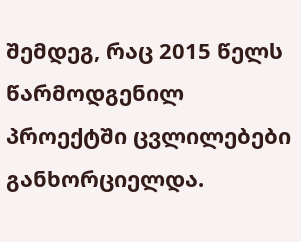შემდეგ, რაც 2015 წელს წარმოდგენილ პროექტში ცვლილებები განხორციელდა.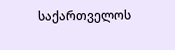საქართველოს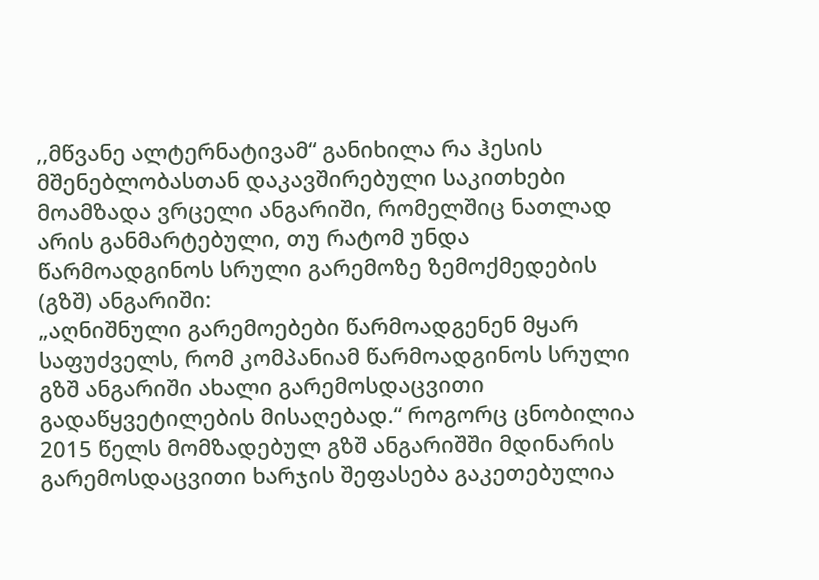,,მწვანე ალტერნატივამ“ განიხილა რა ჰესის მშენებლობასთან დაკავშირებული საკითხები მოამზადა ვრცელი ანგარიში, რომელშიც ნათლად არის განმარტებული, თუ რატომ უნდა წარმოადგინოს სრული გარემოზე ზემოქმედების (გზშ) ანგარიში:
„აღნიშნული გარემოებები წარმოადგენენ მყარ საფუძველს, რომ კომპანიამ წარმოადგინოს სრული გზშ ანგარიში ახალი გარემოსდაცვითი გადაწყვეტილების მისაღებად.“ როგორც ცნობილია 2015 წელს მომზადებულ გზშ ანგარიშში მდინარის გარემოსდაცვითი ხარჯის შეფასება გაკეთებულია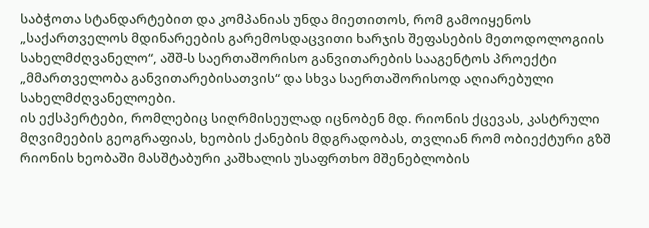საბჭოთა სტანდარტებით და კომპანიას უნდა მიეთითოს, რომ გამოიყენოს „საქართველოს მდინარეების გარემოსდაცვითი ხარჯის შეფასების მეთოდოლოგიის სახელმძღვანელო“, აშშ-ს საერთაშორისო განვითარების სააგენტოს პროექტი „მმართველობა განვითარებისათვის“ და სხვა საერთაშორისოდ აღიარებული სახელმძღვანელოები.
ის ექსპერტები, რომლებიც სიღრმისეულად იცნობენ მდ. რიონის ქცევას, კასტრული მღვიმეების გეოგრაფიას, ხეობის ქანების მდგრადობას, თვლიან რომ ობიექტური გზშ რიონის ხეობაში მასშტაბური კაშხალის უსაფრთხო მშენებლობის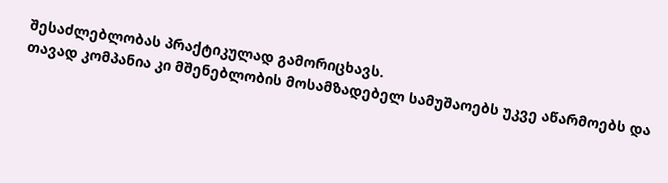შესაძლებლობას პრაქტიკულად გამორიცხავს.
თავად კომპანია კი მშენებლობის მოსამზადებელ სამუშაოებს უკვე აწარმოებს და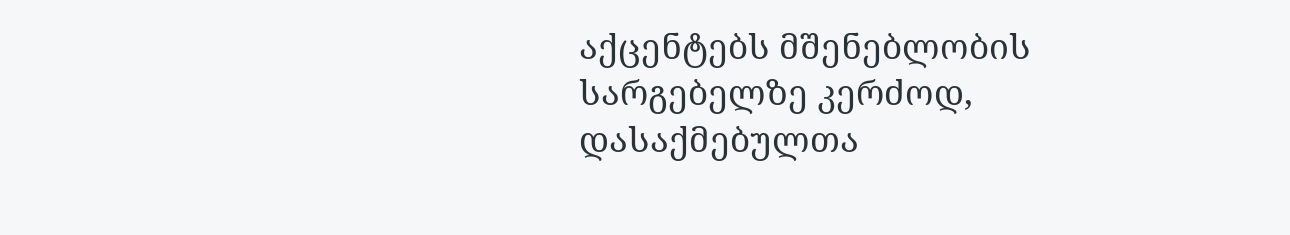აქცენტებს მშენებლობის სარგებელზე კერძოდ, დასაქმებულთა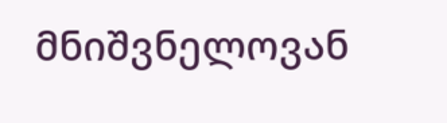მნიშვნელოვან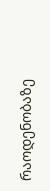რაოდენობაზე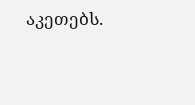აკეთებს.